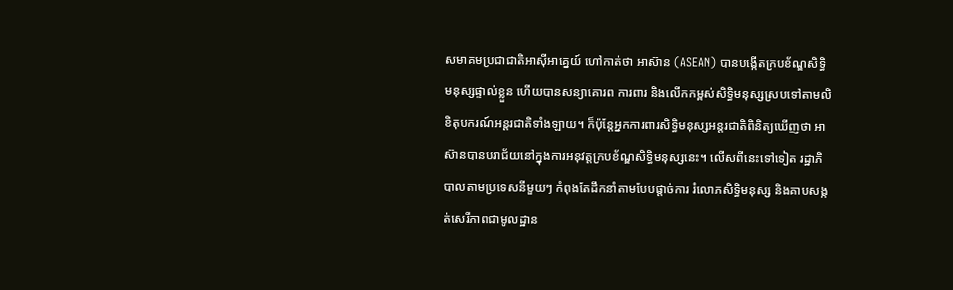សមាគមប្រជាជាតិអាស៊ីអាគ្នេយ៍ ហៅកាត់ថា អាស៊ាន (ASEAN) បានបង្កើតក្របខ័ណ្ឌសិទ្ធិមនុស្សផ្ទាល់ខ្លួន ហើយបានសន្យាគោរព ការពារ និងលើកកម្ពស់សិទ្ធិមនុស្សស្របទៅតាមលិខិតុបករណ៍អន្តរជាតិទាំងឡាយ។ ក៏ប៉ុន្តែអ្នកការពារសិទ្ធិមនុស្សអន្តរជាតិពិនិត្យឃើញថា អាស៊ានបានបរាជ័យនៅក្នុងការអនុវត្តក្របខ័ណ្ឌសិទ្ធិមនុស្សនេះ។ លើសពីនេះទៅទៀត រដ្ឋាភិបាលតាមប្រទេសនីមួយៗ កំពុងតែដឹកនាំតាមបែបផ្ដាច់ការ រំលោភសិទ្ធិមនុស្ស និងគាបសង្កត់សេរីភាពជាមូលដ្ឋាន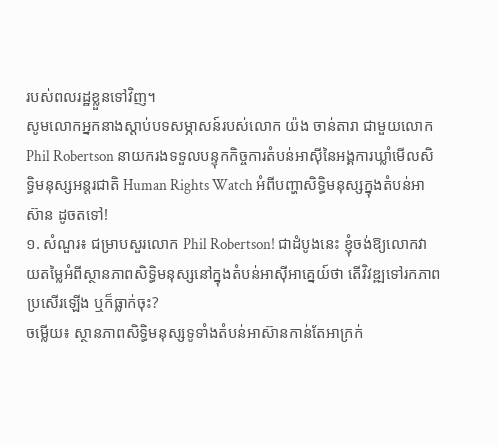របស់ពលរដ្ឋខ្លួនទៅវិញ។
សូមលោកអ្នកនាងស្ដាប់បទសម្ភាសន៍របស់លោក យ៉ង ចាន់តារា ជាមួយលោក Phil Robertson នាយករងទទួលបន្ទុកកិច្ចការតំបន់អាស៊ីនៃអង្គការឃ្លាំមើលសិទ្ធិមនុស្សអន្តរជាតិ Human Rights Watch អំពីបញ្ហាសិទ្ធិមនុស្សក្នុងតំបន់អាស៊ាន ដូចតទៅ!
១. សំណួរ៖ ជម្រាបសួរលោក Phil Robertson! ជាដំបូងនេះ ខ្ញុំចង់ឱ្យលោកវាយតម្លៃអំពីស្ថានភាពសិទ្ធិមនុស្សនៅក្នុងតំបន់អាស៊ីអាគ្នេយ៍ថា តើវិវឌ្ឍទៅរកភាពប្រសើរឡើង ឬក៏ធ្លាក់ចុះ?
ចម្លើយ៖ ស្ថានភាពសិទ្ធិមនុស្សទូទាំងតំបន់អាស៊ានកាន់តែអាក្រក់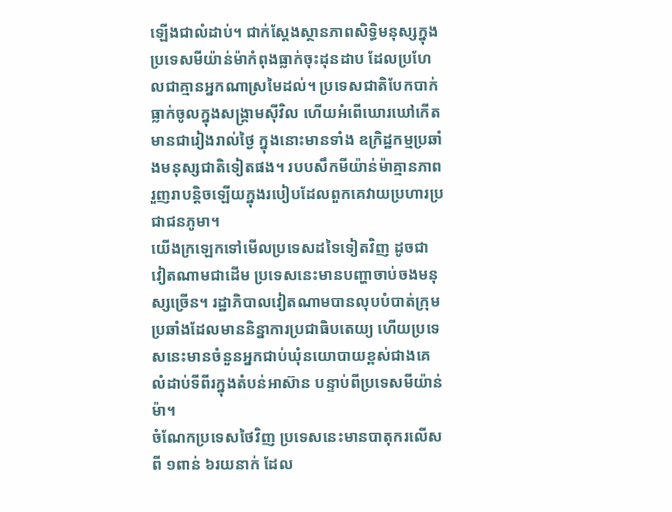ឡើងជាលំដាប់។ ជាក់ស្ដែងស្ថានភាពសិទ្ធិមនុស្សក្នុងប្រទេសមីយ៉ាន់ម៉ាកំពុងធ្លាក់ចុះដុនដាប ដែលប្រហែលជាគ្មានអ្នកណាស្រមៃដល់។ ប្រទេសជាតិបែកបាក់ធ្លាក់ចូលក្នុងសង្គ្រាមស៊ីវិល ហើយអំពើឃោរឃៅកើតមានជារៀងរាល់ថ្ងៃ ក្នុងនោះមានទាំង ឧក្រិដ្ឋកម្មប្រឆាំងមនុស្សជាតិទៀតផង។ របបសឹកមីយ៉ាន់ម៉ាគ្មានភាពរួញរាបន្តិចឡើយក្នុងរបៀបដែលពួកគេវាយប្រហារប្រជាជនភូមា។
យើងក្រឡេកទៅមើលប្រទេសដទៃទៀតវិញ ដូចជា វៀតណាមជាដើម ប្រទេសនេះមានបញ្ហាចាប់ចងមនុស្សច្រើន។ រដ្ឋាភិបាលវៀតណាមបានលុបបំបាត់ក្រុមប្រឆាំងដែលមាននិន្នាការប្រជាធិបតេយ្យ ហើយប្រទេសនេះមានចំនួនអ្នកជាប់ឃុំនយោបាយខ្ពស់ជាងគេលំដាប់ទីពីរក្នុងតំបន់អាស៊ាន បន្ទាប់ពីប្រទេសមីយ៉ាន់ម៉ា។
ចំណែកប្រទេសថៃវិញ ប្រទេសនេះមានបាតុករលើសពី ១ពាន់ ៦រយនាក់ ដែល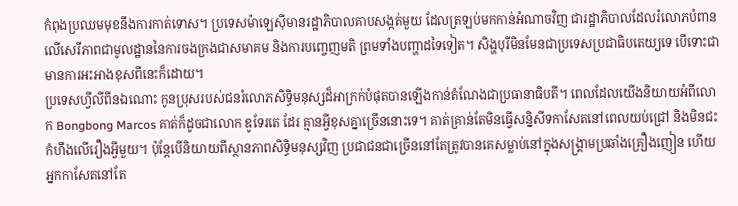កំពុងប្រឈមមុខនឹងការកាត់ទោស។ ប្រទេសម៉ាឡេស៊ីមានរដ្ឋាភិបាលគាបសង្កត់មួយ ដែលត្រឡប់មកកាន់អំណាចវិញ ជារដ្ឋាភិបាលដែលរំលោភបំពានលើសេរីភាពជាមូលដ្ឋាននៃការចងក្រងជាសមាគម និងការបញ្ចេញមតិ ព្រមទាំងបញ្ហាដទៃទៀត។ សិង្ហបុរីមិនមែនជាប្រទេសប្រជាធិបតេយ្យទេ បើទោះជាមានការអះអាងខុសពីនេះក៏ដោយ។
ប្រទេសហ្វីលីពីនឯណោះ កូនប្រុសរបស់ជនរំលោភសិទ្ធិមនុស្សដ៏អាក្រក់បំផុតបានឡើងកាន់តំណែងជាប្រធានាធិបតី។ ពេលដែលយើងនិយាយអំពីលោក Bongbong Marcos គាត់ក៏ដូចជាលោក ឌូទែរតេ ដែរ គ្មានអ្វីខុសគ្នាច្រើននោះទេ។ គាត់គ្រាន់តែមិនធ្វើសន្និសីទកាសែតនៅពេលយប់ជ្រៅ និងមិនជះកំហឹងលើរឿងអ្វីមួយ។ ប៉ុន្តែបើនិយាយពីស្ថានភាពសិទ្ធិមនុស្សវិញ ប្រជាជនជាច្រើននៅតែត្រូវបានគេសម្លាប់នៅក្នុងសង្គ្រាមប្រឆាំងគ្រឿងញៀន ហើយអ្នកកាសែតនៅតែ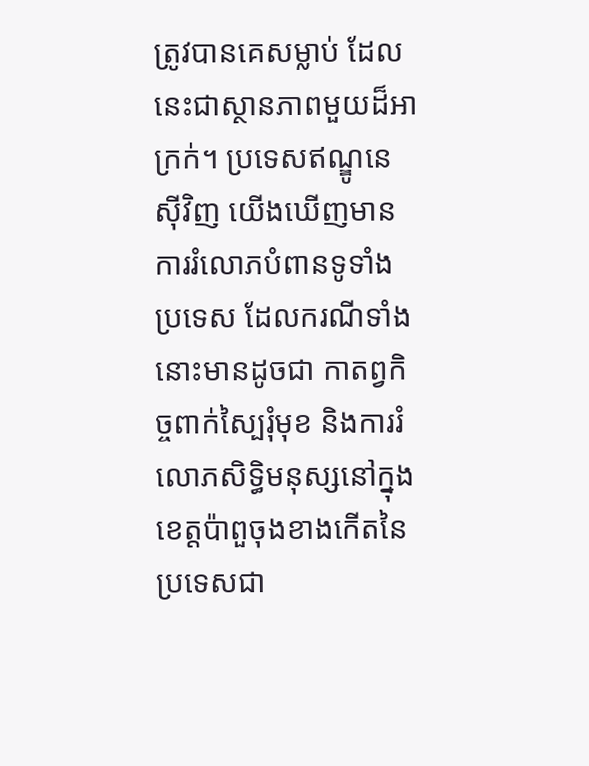ត្រូវបានគេសម្លាប់ ដែលនេះជាស្ថានភាពមួយដ៏អាក្រក់។ ប្រទេសឥណ្ឌូនេស៊ីវិញ យើងឃើញមានការរំលោភបំពានទូទាំងប្រទេស ដែលករណីទាំងនោះមានដូចជា កាតព្វកិច្ចពាក់ស្បៃរុំមុខ និងការរំលោភសិទ្ធិមនុស្សនៅក្នុងខេត្តប៉ាពួចុងខាងកើតនៃប្រទេសជា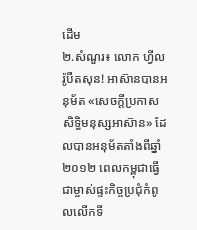ដើម
២.សំណួរ៖ លោក ហ្វីល រ៉ូបឺតសុន! អាស៊ានបានអនុម័ត «សេចក្ដីប្រកាសសិទ្ធិមនុស្សអាស៊ាន» ដែលបានអនុម័តតាំងពីឆ្នាំ២០១២ ពេលកម្ពុជាធ្វើជាម្ចាស់ផ្ទះកិច្ចប្រជុំកំពូលលើកទី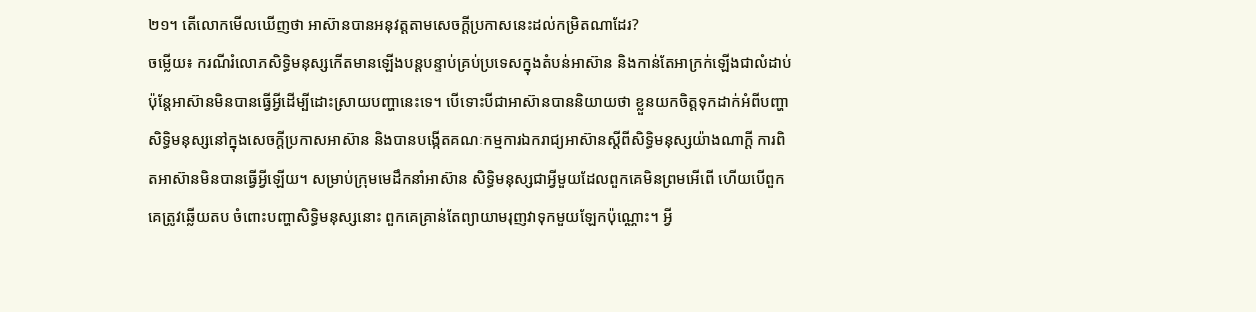២១។ តើលោកមើលឃើញថា អាស៊ានបានអនុវត្តតាមសេចក្ដីប្រកាសនេះដល់កម្រិតណាដែរ?
ចម្លើយ៖ ករណីរំលោភសិទ្ធិមនុស្សកើតមានឡើងបន្តបន្ទាប់គ្រប់ប្រទេសក្នុងតំបន់អាស៊ាន និងកាន់តែអាក្រក់ឡើងជាលំដាប់ ប៉ុន្តែអាស៊ានមិនបានធ្វើអ្វីដើម្បីដោះស្រាយបញ្ហានេះទេ។ បើទោះបីជាអាស៊ានបាននិយាយថា ខ្លួនយកចិត្តទុកដាក់អំពីបញ្ហាសិទ្ធិមនុស្សនៅក្នុងសេចក្ដីប្រកាសអាស៊ាន និងបានបង្កើតគណៈកម្មការឯករាជ្យអាស៊ានស្ដីពីសិទ្ធិមនុស្សយ៉ាងណាក្ដី ការពិតអាស៊ានមិនបានធ្វើអ្វីឡើយ។ សម្រាប់ក្រុមមេដឹកនាំអាស៊ាន សិទ្ធិមនុស្សជាអ្វីមួយដែលពួកគេមិនព្រមអើពើ ហើយបើពួកគេត្រូវឆ្លើយតប ចំពោះបញ្ហាសិទ្ធិមនុស្សនោះ ពួកគេគ្រាន់តែព្យាយាមរុញវាទុកមួយឡែកប៉ុណ្ណោះ។ អ្វី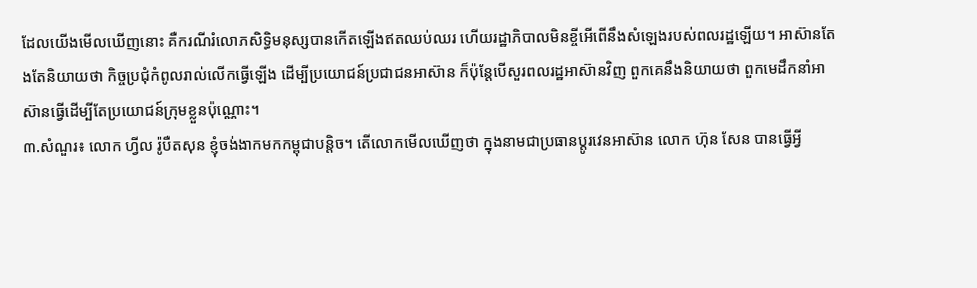ដែលយើងមើលឃើញនោះ គឺករណីរំលោភសិទ្ធិមនុស្សបានកើតឡើងឥតឈប់ឈរ ហើយរដ្ឋាភិបាលមិនខ្ចីអើពើនឹងសំឡេងរបស់ពលរដ្ឋឡើយ។ អាស៊ានតែងតែនិយាយថា កិច្ចប្រជុំកំពូលរាល់លើកធ្វើឡើង ដើម្បីប្រយោជន៍ប្រជាជនអាស៊ាន ក៏ប៉ុន្តែបើសួរពលរដ្ឋអាស៊ានវិញ ពួកគេនឹងនិយាយថា ពួកមេដឹកនាំអាស៊ានធ្វើដើម្បីតែប្រយោជន៍ក្រុមខ្លួនប៉ុណ្ណោះ។
៣.សំណួរ៖ លោក ហ្វីល រ៉ូបឺតសុន ខ្ញុំចង់ងាកមកកម្ពុជាបន្តិច។ តើលោកមើលឃើញថា ក្នុងនាមជាប្រធានប្ដូរវេនអាស៊ាន លោក ហ៊ុន សែន បានធ្វើអ្វី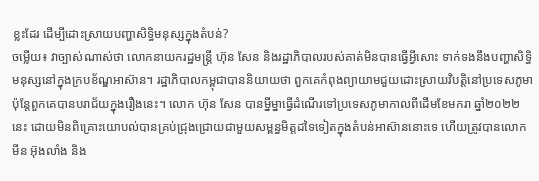ខ្លះដែរ ដើម្បីដោះស្រាយបញ្ហាសិទ្ធិមនុស្សក្នុងតំបន់?
ចម្លើយ៖ វាច្បាស់ណាស់ថា លោកនាយករដ្ឋមន្ត្រី ហ៊ុន សែន និងរដ្ឋាភិបាលរបស់គាត់មិនបានធ្វើអ្វីសោះ ទាក់ទងនឹងបញ្ហាសិទ្ធិមនុស្សនៅក្នុងក្របខ័ណ្ឌអាស៊ាន។ រដ្ឋាភិបាលកម្ពុជាបាននិយាយថា ពួកគេកំពុងព្យាយាមជួយដោះស្រាយវិបត្តិនៅប្រទេសភូមា ប៉ុន្តែពួកគេបានបរាជ័យក្នុងរឿងនេះ។ លោក ហ៊ុន សែន បានម្នីម្នាធ្វើដំណើរទៅប្រទេសភូមាកាលពីដើមខែមករា ឆ្នាំ២០២២ នេះ ដោយមិនពិគ្រោះយោបល់បានគ្រប់ជ្រុងជ្រោយជាមួយសម្ពន្ធមិត្តដទៃទៀតក្នុងតំបន់អាស៊ាននោះទេ ហើយត្រូវបានលោក មីន អ៊ុងលាំង និង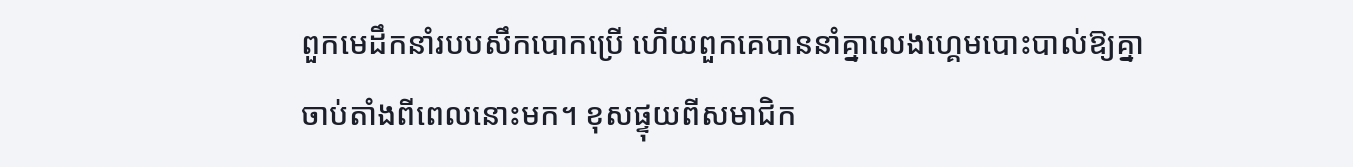ពួកមេដឹកនាំរបបសឹកបោកប្រើ ហើយពួកគេបាននាំគ្នាលេងហ្គេមបោះបាល់ឱ្យគ្នា ចាប់តាំងពីពេលនោះមក។ ខុសផ្ទុយពីសមាជិក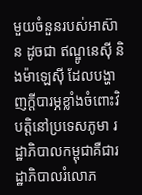មួយចំនួនរបស់អាស៊ាន ដូចជា ឥណ្ឌូនេស៊ី និងម៉ាឡេស៊ី ដែលបង្ហាញក្ដីបារម្ភខ្លាំងចំពោះវិបត្តិនៅប្រទេសភូមា រដ្ឋាភិបាលកម្ពុជាគឺជារដ្ឋាភិបាលរំលោភ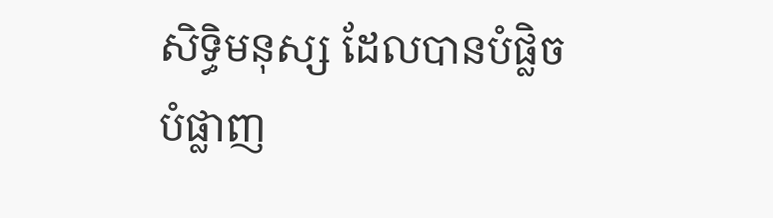សិទ្ធិមនុស្ស ដែលបានបំផ្លិចបំផ្លាញ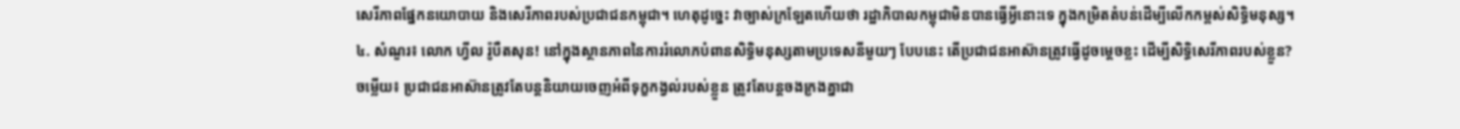សេរីភាពផ្នែកនយោបាយ និងសេរីភាពរបស់ប្រជាជនកម្ពុជា។ ហេតុដូច្នេះ វាច្បាស់ក្រឡែតហើយថា រដ្ឋាភិបាលកម្ពុជាមិនបានធ្វើអ្វីនោះទេ ក្នុងកម្រិតតំបន់ដើម្បីលើកកម្ពស់សិទ្ធិមនុស្ស។
៤. សំណួរ៖ លោក ហ្វីល រ៉ូបឺតសុន! នៅក្នុងស្ថានភាពនៃការរំលោភបំពានសិទ្ធិមនុស្សតាមប្រទេសនីមួយៗ បែបនេះ តើប្រជាជនអាស៊ានត្រូវធ្វើដូចម្ដេចខ្លះ ដើម្បីសិទ្ធិសេរីភាពរបស់ខ្លួន?
ចម្លើយ៖ ប្រជាជនអាស៊ានត្រូវតែបន្តនិយាយចេញអំពីទុក្ខកង្វល់របស់ខ្លួន ត្រូវតែបន្តចងក្រងគ្នាជា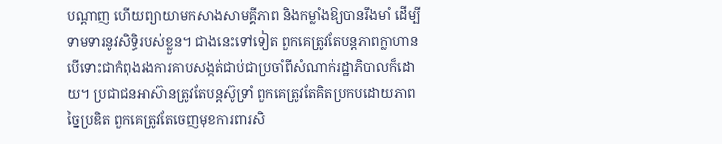បណ្ដាញ ហើយព្យាយាមកសាងសាមគ្គីភាព និងកម្លាំងឱ្យបានរឹងមាំ ដើម្បីទាមទារនូវសិទ្ធិរបស់ខ្លួន។ ជាងនេះទៅទៀត ពួកគេត្រូវតែបន្តភាពក្លាហាន បើទោះជាកំពុងរងការគាបសង្កត់ជាប់ជាប្រចាំពីសំណាក់រដ្ឋាភិបាលក៏ដោយ។ ប្រជាជនអាស៊ានត្រូវតែបន្តស៊ូទ្រាំ ពួកគេត្រូវតែគិតប្រកបដោយភាពច្នៃប្រឌិត ពួកគេត្រូវតែចេញមុខការពារសិ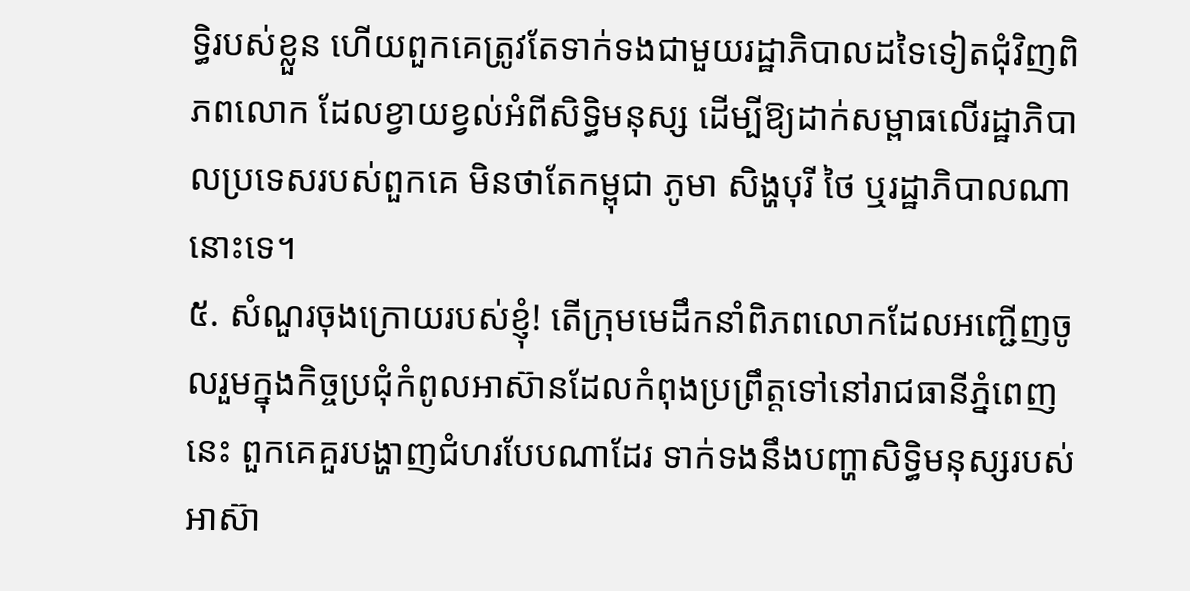ទ្ធិរបស់ខ្លួន ហើយពួកគេត្រូវតែទាក់ទងជាមួយរដ្ឋាភិបាលដទៃទៀតជុំវិញពិភពលោក ដែលខ្វាយខ្វល់អំពីសិទ្ធិមនុស្ស ដើម្បីឱ្យដាក់សម្ពាធលើរដ្ឋាភិបាលប្រទេសរបស់ពួកគេ មិនថាតែកម្ពុជា ភូមា សិង្ហបុរី ថៃ ឬរដ្ឋាភិបាលណានោះទេ។
៥. សំណួរចុងក្រោយរបស់ខ្ញុំ! តើក្រុមមេដឹកនាំពិភពលោកដែលអញ្ជើញចូលរួមក្នុងកិច្ចប្រជុំកំពូលអាស៊ានដែលកំពុងប្រព្រឹត្តទៅនៅរាជធានីភ្នំពេញនេះ ពួកគេគួរបង្ហាញជំហរបែបណាដែរ ទាក់ទងនឹងបញ្ហាសិទ្ធិមនុស្សរបស់អាស៊ា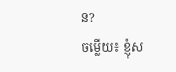ន?
ចម្លើយ៖ ខ្ញុំស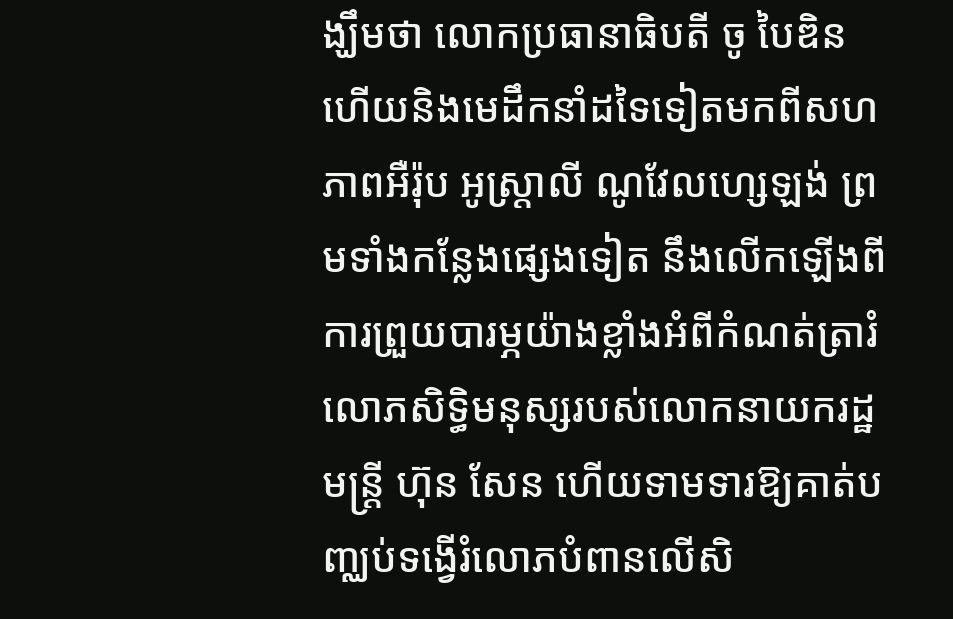ង្ឃឹមថា លោកប្រធានាធិបតី ចូ បៃឌិន ហើយនិងមេដឹកនាំដទៃទៀតមកពីសហភាពអឺរ៉ុប អូស្ត្រាលី ណូវែលហ្សេឡង់ ព្រមទាំងកន្លែងផ្សេងទៀត នឹងលើកឡើងពីការព្រួយបារម្ភយ៉ាងខ្លាំងអំពីកំណត់ត្រារំលោភសិទ្ធិមនុស្សរបស់លោកនាយករដ្ឋមន្ត្រី ហ៊ុន សែន ហើយទាមទារឱ្យគាត់បញ្ឈប់ទង្វើរំលោភបំពានលើសិ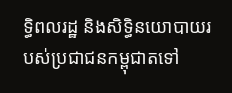ទ្ធិពលរដ្ឋ និងសិទ្ធិនយោបាយរបស់ប្រជាជនកម្ពុជាតទៅ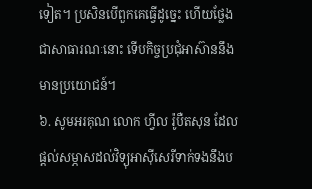ទៀត។ ប្រសិនបើពួកគេធ្វើដូច្នេះ ហើយថ្លែងជាសាធារណៈនោះ ទើបកិច្ចប្រជុំអាស៊ាននឹងមានប្រយោជន៍។
៦. សូមអរគុណ លោក ហ្វីល រ៉ូបឺតសុន ដែលផ្ដល់សម្ភាសដល់វិទ្យុអាស៊ីសេរីទាក់ទងនឹងប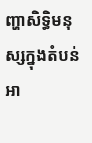ញ្ហាសិទ្ធិមនុស្សក្នុងតំបន់អា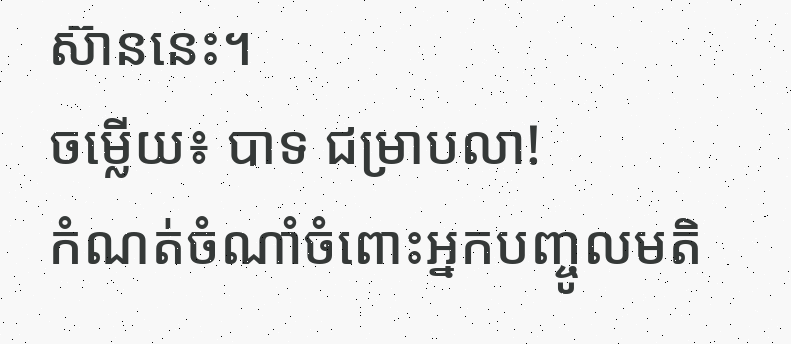ស៊ាននេះ។
ចម្លើយ៖ បាទ ជម្រាបលា!
កំណត់ចំណាំចំពោះអ្នកបញ្ចូលមតិ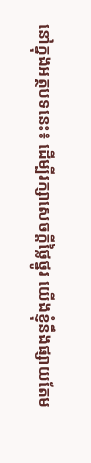នៅក្នុងអត្ថបទនេះ៖ ដើម្បីរក្សាសេចក្ដីថ្លៃថ្នូរ យើងខ្ញុំនឹងផ្សាយតែម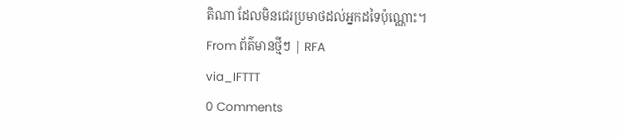តិណា ដែលមិនជេរប្រមាថដល់អ្នកដទៃប៉ុណ្ណោះ។
From ព័ត៌មានថ្មីៗ | RFA
via_IFTTT
0 Comments